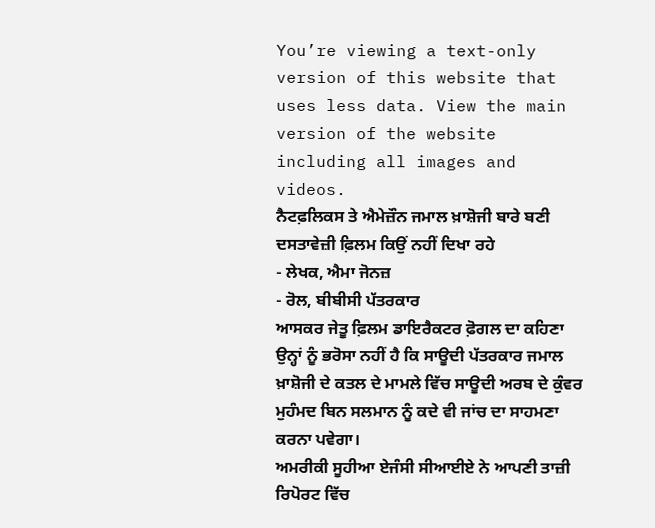You’re viewing a text-only version of this website that uses less data. View the main version of the website including all images and videos.
ਨੈਟਫ਼ਲਿਕਸ ਤੇ ਐਮੇਜ਼ੌਨ ਜਮਾਲ ਖ਼ਾਸ਼ੋਜੀ ਬਾਰੇ ਬਣੀ ਦਸਤਾਵੇਜ਼ੀ ਫ਼ਿਲਮ ਕਿਉਂ ਨਹੀਂ ਦਿਖਾ ਰਹੇ
- ਲੇਖਕ, ਐਮਾ ਜੋਨਜ਼
- ਰੋਲ, ਬੀਬੀਸੀ ਪੱਤਰਕਾਰ
ਆਸਕਰ ਜੇਤੂ ਫ਼ਿਲਮ ਡਾਇਰੈਕਟਰ ਫ਼ੋਗਲ ਦਾ ਕਹਿਣਾ ਉਨ੍ਹਾਂ ਨੂੰ ਭਰੋਸਾ ਨਹੀਂ ਹੈ ਕਿ ਸਾਊਦੀ ਪੱਤਰਕਾਰ ਜਮਾਲ ਖ਼ਾਸ਼ੋਜੀ ਦੇ ਕਤਲ ਦੇ ਮਾਮਲੇ ਵਿੱਚ ਸਾਊਦੀ ਅਰਬ ਦੇ ਕੁੰਵਰ ਮੁਹੰਮਦ ਬਿਨ ਸਲਮਾਨ ਨੂੰ ਕਦੇ ਵੀ ਜਾਂਚ ਦਾ ਸਾਹਮਣਾ ਕਰਨਾ ਪਵੇਗਾ।
ਅਮਰੀਕੀ ਸੂਹੀਆ ਏਜੰਸੀ ਸੀਆਈਏ ਨੇ ਆਪਣੀ ਤਾਜ਼ੀ ਰਿਪੋਰਟ ਵਿੱਚ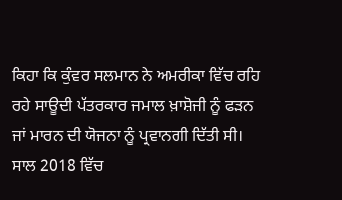ਕਿਹਾ ਕਿ ਕੁੰਵਰ ਸਲਮਾਨ ਨੇ ਅਮਰੀਕਾ ਵਿੱਚ ਰਹਿ ਰਹੇ ਸਾਊਦੀ ਪੱਤਰਕਾਰ ਜਮਾਲ ਖ਼ਾਸ਼ੋਜੀ ਨੂੰ ਫੜਨ ਜਾਂ ਮਾਰਨ ਦੀ ਯੋਜਨਾ ਨੂੰ ਪ੍ਰਵਾਨਗੀ ਦਿੱਤੀ ਸੀ।
ਸਾਲ 2018 ਵਿੱਚ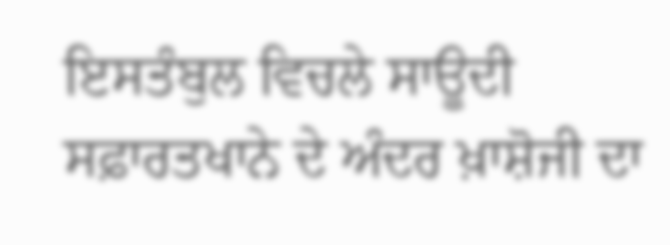ਇਸਤੰਬੁਲ ਵਿਚਲੇ ਸਾਊਦੀ ਸਫ਼ਾਰਤਖਾਨੇ ਦੇ ਅੰਦਰ ਖ਼ਾਸ਼ੋਜੀ ਦਾ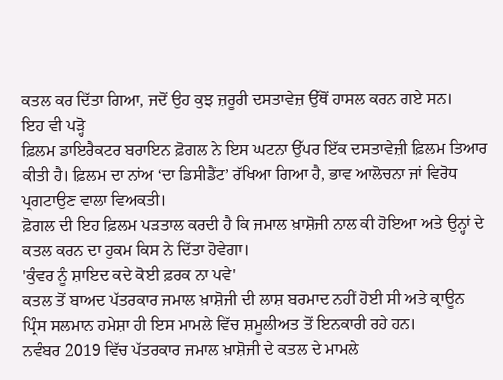ਕਤਲ ਕਰ ਦਿੱਤਾ ਗਿਆ, ਜਦੋਂ ਉਹ ਕੁਝ ਜ਼ਰੂਰੀ ਦਸਤਾਵੇਜ਼ ਉੱਥੋਂ ਹਾਸਲ ਕਰਨ ਗਏ ਸਨ।
ਇਹ ਵੀ ਪੜ੍ਹੋ
ਫ਼ਿਲਮ ਡਾਇਰੈਕਟਰ ਬਰਾਇਨ ਫ਼ੋਗਲ ਨੇ ਇਸ ਘਟਨਾ ਉੱਪਰ ਇੱਕ ਦਸਤਾਵੇਜ਼ੀ ਫ਼ਿਲਮ ਤਿਆਰ ਕੀਤੀ ਹੈ। ਫ਼ਿਲਮ ਦਾ ਨਾਂਅ ‘ਦਾ ਡਿਸੀਡੈਂਟ’ ਰੱਖਿਆ ਗਿਆ ਹੈ, ਭਾਵ ਆਲੋਚਨਾ ਜਾਂ ਵਿਰੋਧ ਪ੍ਰਗਟਾਉਣ ਵਾਲਾ ਵਿਅਕਤੀ।
ਫ਼ੋਗਲ ਦੀ ਇਹ ਫ਼ਿਲਮ ਪੜਤਾਲ ਕਰਦੀ ਹੈ ਕਿ ਜਮਾਲ ਖ਼ਾਸ਼ੋਜੀ ਨਾਲ ਕੀ ਹੋਇਆ ਅਤੇ ਉਨ੍ਹਾਂ ਦੇ ਕਤਲ ਕਰਨ ਦਾ ਹੁਕਮ ਕਿਸ ਨੇ ਦਿੱਤਾ ਹੋਵੇਗਾ।
'ਕੁੰਵਰ ਨੂੰ ਸ਼ਾਇਦ ਕਦੇ ਕੋਈ ਫ਼ਰਕ ਨਾ ਪਵੇ'
ਕਤਲ ਤੋਂ ਬਾਅਦ ਪੱਤਰਕਾਰ ਜਮਾਲ ਖ਼ਾਸ਼ੋਜੀ ਦੀ ਲਾਸ਼ ਬਰਮਾਦ ਨਹੀਂ ਹੋਈ ਸੀ ਅਤੇ ਕ੍ਰਾਊਨ ਪ੍ਰਿੰਸ ਸਲਮਾਨ ਹਮੇਸ਼ਾ ਹੀ ਇਸ ਮਾਮਲੇ ਵਿੱਚ ਸ਼ਮੂਲੀਅਤ ਤੋਂ ਇਨਕਾਰੀ ਰਹੇ ਹਨ।
ਨਵੰਬਰ 2019 ਵਿੱਚ ਪੱਤਰਕਾਰ ਜਮਾਲ ਖ਼ਾਸ਼ੋਜੀ ਦੇ ਕਤਲ ਦੇ ਮਾਮਲੇ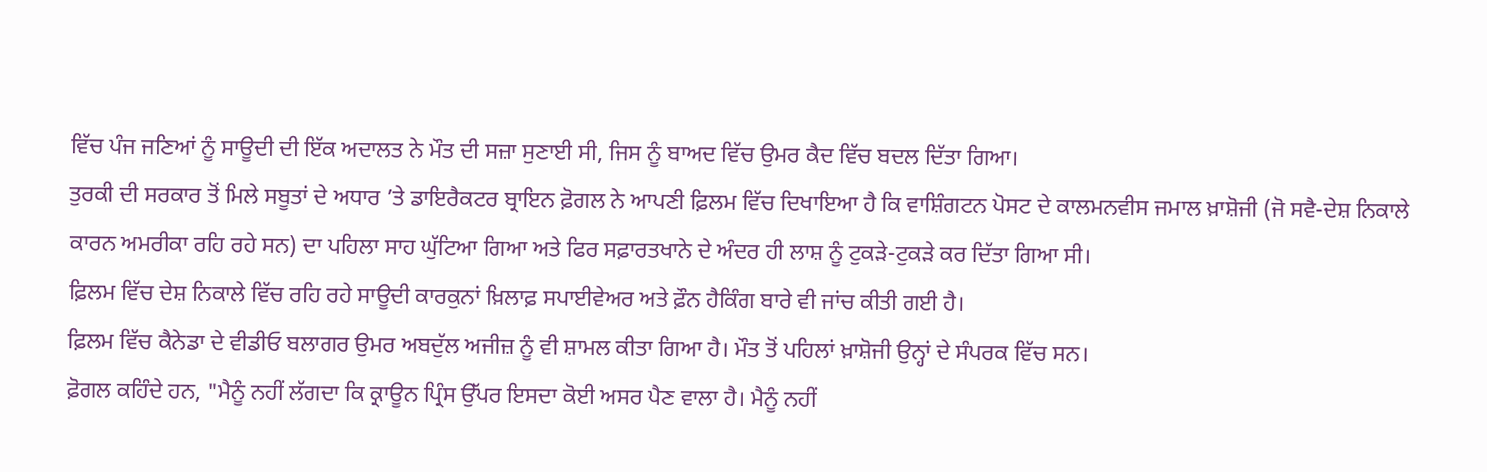ਵਿੱਚ ਪੰਜ ਜਣਿਆਂ ਨੂੰ ਸਾਊਦੀ ਦੀ ਇੱਕ ਅਦਾਲਤ ਨੇ ਮੌਤ ਦੀ ਸਜ਼ਾ ਸੁਣਾਈ ਸੀ, ਜਿਸ ਨੂੰ ਬਾਅਦ ਵਿੱਚ ਉਮਰ ਕੈਦ ਵਿੱਚ ਬਦਲ ਦਿੱਤਾ ਗਿਆ।
ਤੁਰਕੀ ਦੀ ਸਰਕਾਰ ਤੋਂ ਮਿਲੇ ਸਬੂਤਾਂ ਦੇ ਅਧਾਰ ’ਤੇ ਡਾਇਰੈਕਟਰ ਬ੍ਰਾਇਨ ਫ਼ੋਗਲ ਨੇ ਆਪਣੀ ਫ਼ਿਲਮ ਵਿੱਚ ਦਿਖਾਇਆ ਹੈ ਕਿ ਵਾਸ਼ਿੰਗਟਨ ਪੋਸਟ ਦੇ ਕਾਲਮਨਵੀਸ ਜਮਾਲ ਖ਼ਾਸ਼ੋਜੀ (ਜੋ ਸਵੈ-ਦੇਸ਼ ਨਿਕਾਲੇ ਕਾਰਨ ਅਮਰੀਕਾ ਰਹਿ ਰਹੇ ਸਨ) ਦਾ ਪਹਿਲਾ ਸਾਹ ਘੁੱਟਿਆ ਗਿਆ ਅਤੇ ਫਿਰ ਸਫ਼ਾਰਤਖਾਨੇ ਦੇ ਅੰਦਰ ਹੀ ਲਾਸ਼ ਨੂੰ ਟੁਕੜੇ-ਟੁਕੜੇ ਕਰ ਦਿੱਤਾ ਗਿਆ ਸੀ।
ਫ਼ਿਲਮ ਵਿੱਚ ਦੇਸ਼ ਨਿਕਾਲੇ ਵਿੱਚ ਰਹਿ ਰਹੇ ਸਾਊਦੀ ਕਾਰਕੁਨਾਂ ਖ਼ਿਲਾਫ਼ ਸਪਾਈਵੇਅਰ ਅਤੇ ਫ਼ੌਨ ਹੈਕਿੰਗ ਬਾਰੇ ਵੀ ਜਾਂਚ ਕੀਤੀ ਗਈ ਹੈ।
ਫ਼ਿਲਮ ਵਿੱਚ ਕੈਨੇਡਾ ਦੇ ਵੀਡੀਓ ਬਲਾਗਰ ਉਮਰ ਅਬਦੁੱਲ ਅਜੀਜ਼ ਨੂੰ ਵੀ ਸ਼ਾਮਲ ਕੀਤਾ ਗਿਆ ਹੈ। ਮੌਤ ਤੋਂ ਪਹਿਲਾਂ ਖ਼ਾਸ਼ੋਜੀ ਉਨ੍ਹਾਂ ਦੇ ਸੰਪਰਕ ਵਿੱਚ ਸਨ।
ਫ਼ੋਗਲ ਕਹਿੰਦੇ ਹਨ, "ਮੈਨੂੰ ਨਹੀਂ ਲੱਗਦਾ ਕਿ ਕ੍ਰਾਊਨ ਪ੍ਰਿੰਸ ਉੱਪਰ ਇਸਦਾ ਕੋਈ ਅਸਰ ਪੈਣ ਵਾਲਾ ਹੈ। ਮੈਨੂੰ ਨਹੀਂ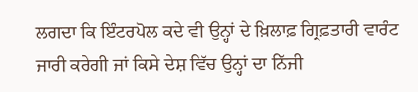ਲਗਦਾ ਕਿ ਇੰਟਰਪੋਲ ਕਦੇ ਵੀ ਉਨ੍ਹਾਂ ਦੇ ਖ਼ਿਲਾਫ਼ ਗ੍ਰਿਫ਼ਤਾਰੀ ਵਾਰੰਟ ਜਾਰੀ ਕਰੇਗੀ ਜਾਂ ਕਿਸੇ ਦੇਸ਼ ਵਿੱਚ ਉਨ੍ਹਾਂ ਦਾ ਨਿੱਜੀ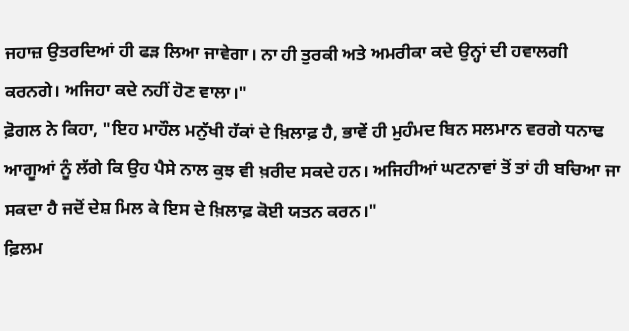ਜਹਾਜ਼ ਉਤਰਦਿਆਂ ਹੀ ਫੜ ਲਿਆ ਜਾਵੇਗਾ। ਨਾ ਹੀ ਤੁਰਕੀ ਅਤੇ ਅਮਰੀਕਾ ਕਦੇ ਉਨ੍ਹਾਂ ਦੀ ਹਵਾਲਗੀ ਕਰਨਗੇ। ਅਜਿਹਾ ਕਦੇ ਨਹੀਂ ਹੋਣ ਵਾਲਾ।"
ਫ਼ੋਗਲ ਨੇ ਕਿਹਾ, "ਇਹ ਮਾਹੌਲ ਮਨੁੱਖੀ ਹੱਕਾਂ ਦੇ ਖ਼ਿਲਾਫ਼ ਹੈ, ਭਾਵੇਂ ਹੀ ਮੁਹੰਮਦ ਬਿਨ ਸਲਮਾਨ ਵਰਗੇ ਧਨਾਢ ਆਗੂਆਂ ਨੂੰ ਲੱਗੇ ਕਿ ਉਹ ਪੈਸੇ ਨਾਲ ਕੁਝ ਵੀ ਖ਼ਰੀਦ ਸਕਦੇ ਹਨ। ਅਜਿਹੀਆਂ ਘਟਨਾਵਾਂ ਤੋਂ ਤਾਂ ਹੀ ਬਚਿਆ ਜਾ ਸਕਦਾ ਹੈ ਜਦੋਂ ਦੇਸ਼ ਮਿਲ ਕੇ ਇਸ ਦੇ ਖ਼ਿਲਾਫ਼ ਕੋਈ ਯਤਨ ਕਰਨ।"
ਫ਼ਿਲਮ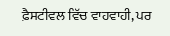ਫ਼ੈਸਟੀਵਲ ਵਿੱਚ ਵਾਹਵਾਹੀ, ਪਰ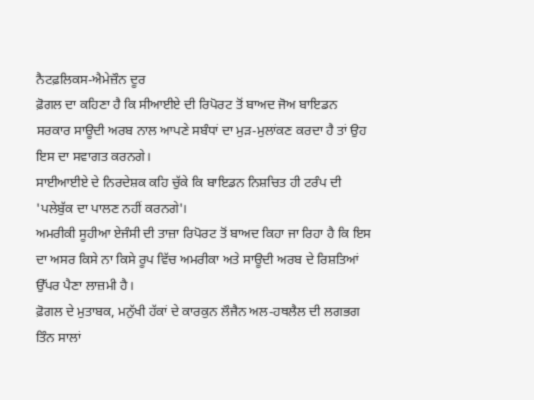ਨੈਟਫ਼ਲਿਕਸ-ਐਮੇਜ਼ੌਨ ਦੂਰ
ਫ਼ੋਗਲ ਦਾ ਕਹਿਣਾ ਹੈ ਕਿ ਸੀਆਈਏ ਦੀ ਰਿਪੋਰਟ ਤੋਂ ਬਾਅਦ ਜੋਅ ਬਾਇਡਨ ਸਰਕਾਰ ਸਾਊਦੀ ਅਰਬ ਨਾਲ ਆਪਣੇ ਸਬੰਧਾਂ ਦਾ ਮੁੜ-ਮੁਲਾਂਕਣ ਕਰਦਾ ਹੈ ਤਾਂ ਉਹ ਇਸ ਦਾ ਸਵਾਗਤ ਕਰਨਗੇ।
ਸਾਈਆਈਏ ਦੇ ਨਿਰਦੇਸ਼ਕ ਕਹਿ ਚੁੱਕੇ ਕਿ ਬਾਇਡਨ ਨਿਸ਼ਚਿਤ ਹੀ ਟਰੰਪ ਦੀ 'ਪਲੇਬੁੱਕ ਦਾ ਪਾਲਣ ਨਹੀਂ ਕਰਨਗੇ'।
ਅਮਰੀਕੀ ਸੂਹੀਆ ਏਜੰਸੀ ਦੀ ਤਾਜ਼ਾ ਰਿਪੋਰਟ ਤੋਂ ਬਾਅਦ ਕਿਹਾ ਜਾ ਰਿਹਾ ਹੈ ਕਿ ਇਸ ਦਾ ਅਸਰ ਕਿਸੇ ਨਾ ਕਿਸੇ ਰੂਪ ਵਿੱਚ ਅਮਰੀਕਾ ਅਤੇ ਸਾਊਦੀ ਅਰਬ ਦੇ ਰਿਸ਼ਤਿਆਂ ਉੱਪਰ ਪੈਣਾ ਲਾਜ਼ਮੀ ਹੈ।
ਫ਼ੋਗਲ ਦੇ ਮੁਤਾਬਕ, ਮਨੁੱਖੀ ਹੱਕਾਂ ਦੇ ਕਾਰਕੁਨ ਲੌਜੈਨ ਅਲ-ਹਥਲੈਲ ਦੀ ਲਗਭਗ ਤਿੰਨ ਸਾਲਾਂ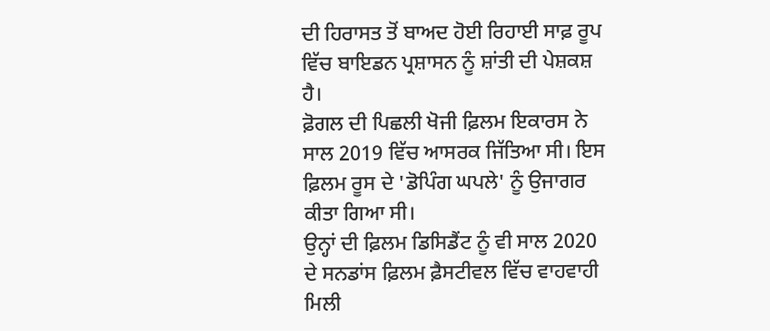ਦੀ ਹਿਰਾਸਤ ਤੋਂ ਬਾਅਦ ਹੋਈ ਰਿਹਾਈ ਸਾਫ਼ ਰੂਪ ਵਿੱਚ ਬਾਇਡਨ ਪ੍ਰਸ਼ਾਸਨ ਨੂੰ ਸ਼ਾਂਤੀ ਦੀ ਪੇਸ਼ਕਸ਼ ਹੈ।
ਫ਼ੋਗਲ ਦੀ ਪਿਛਲੀ ਖੋਜੀ ਫ਼ਿਲਮ ਇਕਾਰਸ ਨੇ ਸਾਲ 2019 ਵਿੱਚ ਆਸਰਕ ਜਿੱਤਿਆ ਸੀ। ਇਸ ਫ਼ਿਲਮ ਰੂਸ ਦੇ 'ਡੋਪਿੰਗ ਘਪਲੇ' ਨੂੰ ਉਜਾਗਰ ਕੀਤਾ ਗਿਆ ਸੀ।
ਉਨ੍ਹਾਂ ਦੀ ਫ਼ਿਲਮ ਡਿਸਿਡੈਂਟ ਨੂੰ ਵੀ ਸਾਲ 2020 ਦੇ ਸਨਡਾਂਸ ਫ਼ਿਲਮ ਫ਼ੈਸਟੀਵਲ ਵਿੱਚ ਵਾਹਵਾਹੀ ਮਿਲੀ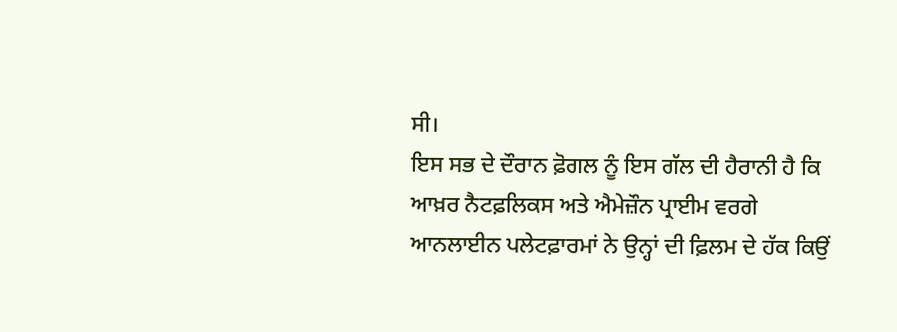ਸੀ।
ਇਸ ਸਭ ਦੇ ਦੌਰਾਨ ਫ਼ੋਗਲ ਨੂੰ ਇਸ ਗੱਲ ਦੀ ਹੈਰਾਨੀ ਹੈ ਕਿ ਆਖ਼ਰ ਨੈਟਫ਼ਲਿਕਸ ਅਤੇ ਐਮੇਜ਼ੌਨ ਪ੍ਰਾਈਮ ਵਰਗੇ ਆਨਲਾਈਨ ਪਲੇਟਫ਼ਾਰਮਾਂ ਨੇ ਉਨ੍ਹਾਂ ਦੀ ਫ਼ਿਲਮ ਦੇ ਹੱਕ ਕਿਉਂ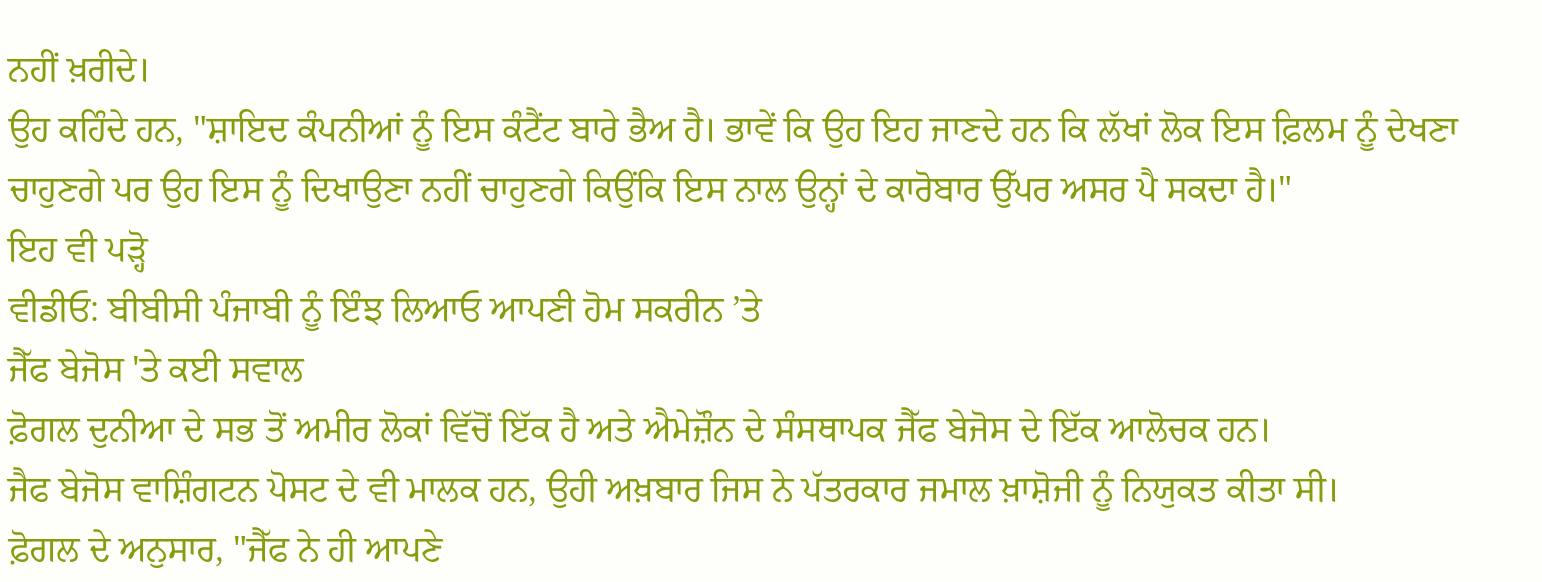ਨਹੀਂ ਖ਼ਰੀਦੇ।
ਉਹ ਕਹਿੰਦੇ ਹਨ, "ਸ਼ਾਇਦ ਕੰਪਨੀਆਂ ਨੂੰ ਇਸ ਕੰਟੈਂਟ ਬਾਰੇ ਭੈਅ ਹੈ। ਭਾਵੇਂ ਕਿ ਉਹ ਇਹ ਜਾਣਦੇ ਹਨ ਕਿ ਲੱਖਾਂ ਲੋਕ ਇਸ ਫ਼ਿਲਮ ਨੂੰ ਦੇਖਣਾ ਚਾਹੁਣਗੇ ਪਰ ਉਹ ਇਸ ਨੂੰ ਦਿਖਾਉਣਾ ਨਹੀਂ ਚਾਹੁਣਗੇ ਕਿਉਂਕਿ ਇਸ ਨਾਲ ਉਨ੍ਹਾਂ ਦੇ ਕਾਰੋਬਾਰ ਉੱਪਰ ਅਸਰ ਪੈ ਸਕਦਾ ਹੈ।"
ਇਹ ਵੀ ਪੜ੍ਹੋ
ਵੀਡੀਓ: ਬੀਬੀਸੀ ਪੰਜਾਬੀ ਨੂੰ ਇੰਝ ਲਿਆਓ ਆਪਣੀ ਹੋਮ ਸਕਰੀਨ ’ਤੇ
ਜੈੱਫ ਬੇਜੋਸ 'ਤੇ ਕਈ ਸਵਾਲ
ਫ਼ੋਗਲ ਦੁਨੀਆ ਦੇ ਸਭ ਤੋਂ ਅਮੀਰ ਲੋਕਾਂ ਵਿੱਚੋਂ ਇੱਕ ਹੈ ਅਤੇ ਐਮੇਜ਼ੌਨ ਦੇ ਸੰਸਥਾਪਕ ਜੈੱਫ ਬੇਜੋਸ ਦੇ ਇੱਕ ਆਲੋਚਕ ਹਨ।
ਜੈਫ ਬੇਜੋਸ ਵਾਸ਼ਿੰਗਟਨ ਪੋਸਟ ਦੇ ਵੀ ਮਾਲਕ ਹਨ, ਉਹੀ ਅਖ਼ਬਾਰ ਜਿਸ ਨੇ ਪੱਤਰਕਾਰ ਜਮਾਲ ਖ਼ਾਸ਼ੋਜੀ ਨੂੰ ਨਿਯੁਕਤ ਕੀਤਾ ਸੀ।
ਫ਼ੋਗਲ ਦੇ ਅਨੁਸਾਰ, "ਜੈੱਫ ਨੇ ਹੀ ਆਪਣੇ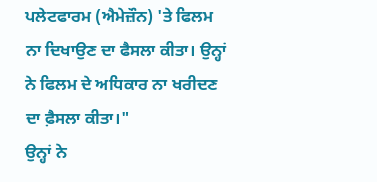ਪਲੇਟਫਾਰਮ (ਐਮੇਜ਼ੌਨ) 'ਤੇ ਫਿਲਮ ਨਾ ਦਿਖਾਉਣ ਦਾ ਫੈਸਲਾ ਕੀਤਾ। ਉਨ੍ਹਾਂ ਨੇ ਫਿਲਮ ਦੇ ਅਧਿਕਾਰ ਨਾ ਖਰੀਦਣ ਦਾ ਫ਼ੈਸਲਾ ਕੀਤਾ।"
ਉਨ੍ਹਾਂ ਨੇ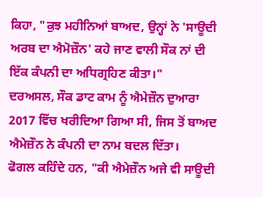ਕਿਹਾ, "ਕੁਝ ਮਹੀਨਿਆਂ ਬਾਅਦ, ਉਨ੍ਹਾਂ ਨੇ 'ਸਾਊਦੀ ਅਰਬ ਦਾ ਐਮੋਜ਼ੌਨ' ਕਹੇ ਜਾਣ ਵਾਲੀ ਸੌਕ ਨਾਂ ਦੀ ਇੱਕ ਕੰਪਨੀ ਦਾ ਅਧਿਗ੍ਰਹਿਣ ਕੀਤਾ।"
ਦਰਅਸਲ, ਸੌਕ ਡਾਟ ਕਾਮ ਨੂੰ ਐਮੇਜ਼ੌਨ ਦੁਆਰਾ 2017 ਵਿੱਚ ਖਰੀਦਿਆ ਗਿਆ ਸੀ, ਜਿਸ ਤੋਂ ਬਾਅਦ ਐਮੇਜ਼ੌਨ ਨੇ ਕੰਪਨੀ ਦਾ ਨਾਮ ਬਦਲ ਦਿੱਤਾ।
ਫੋਗਲ ਕਹਿੰਦੇ ਹਨ, "ਕੀ ਐਮੇਜ਼ੌਨ ਅਜੇ ਵੀ ਸਾਊਦੀ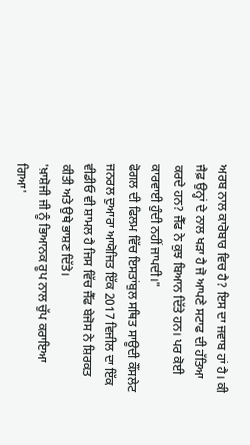ਅਰਬ ਨਾਲ ਕਾਰੋਬਾਰ ਵਿਚ ਹੈ? ਇਸ ਦਾ ਜਵਾਬ ਹਾਂ ਹੈ। ਕੀ ਜੈਫ਼ ਉਨ੍ਹਾਂ ਦੇ ਨਾਲ ਖੜਾ ਹੈ ਜੋ ਆਪਣੇ ਸਟਾਫ ਦੀ ਹੱਤਿਆ ਕਰਦੇ ਹਨ? ਜੈੱਫ ਨੇ ਕੁਝ ਬਿਆਨ ਦਿੱਤੇ ਹਨ। ਪਰ ਕੋਈ ਕਾਰਵਾਈ ਹੁੰਦੀ ਨਹੀਂ ਜਾਪਦੀ।"
ਫੋਗਲ ਦੀ ਫਿਲਮ ਵਿੱਚ ਇਸਤਾਂਬੁਲ ਸਥਿਤ ਸਾਊਦੀ ਕੌਂਸਲੇਟ ਜਨਰਲ ਦੁਆਰਾ ਆਯੋਜਿਤ ਇੱਕ 2017 ਵਿਜੀਲ ਦਾ ਇੱਕ ਵੀਡੀਓ ਵੀ ਸ਼ਾਮਲ ਹੈ ਜਿਸ ਵਿੱਚ ਜੈੱਫ ਬੇਜੋਸ ਨੇ ਸ਼ਿਰਕਤ ਕੀਤੀ ਅਤੇ ਉਥੇ ਭਾਸ਼ਣ ਦਿੱਤੇ।
'ਖ਼ਾਸ਼ੋਜੀ ਜੀ ਨੂੰ ਭਿਆਨਕ ਰੂਪ ਨਾਲ ਚੁੱਪ ਕਰਾਇਆ ਗਿਆ'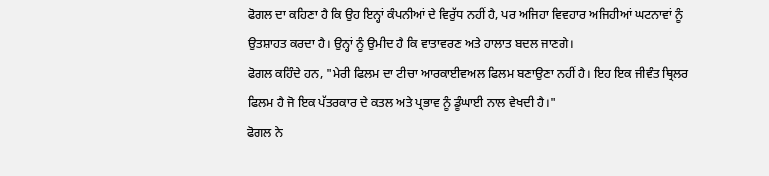ਫੋਗਲ ਦਾ ਕਹਿਣਾ ਹੈ ਕਿ ਉਹ ਇਨ੍ਹਾਂ ਕੰਪਨੀਆਂ ਦੇ ਵਿਰੁੱਧ ਨਹੀਂ ਹੈ, ਪਰ ਅਜਿਹਾ ਵਿਵਹਾਰ ਅਜਿਹੀਆਂ ਘਟਨਾਵਾਂ ਨੂੰ ਉਤਸ਼ਾਹਤ ਕਰਦਾ ਹੈ। ਉਨ੍ਹਾਂ ਨੂੰ ਉਮੀਦ ਹੈ ਕਿ ਵਾਤਾਵਰਣ ਅਤੇ ਹਾਲਾਤ ਬਦਲ ਜਾਣਗੇ।
ਫੋਗਲ ਕਹਿੰਦੇ ਹਨ, "ਮੇਰੀ ਫਿਲਮ ਦਾ ਟੀਚਾ ਆਰਕਾਈਵਅਲ ਫਿਲਮ ਬਣਾਉਣਾ ਨਹੀਂ ਹੈ। ਇਹ ਇਕ ਜੀਵੰਤ ਥ੍ਰਿਲਰ ਫਿਲਮ ਹੈ ਜੋ ਇਕ ਪੱਤਰਕਾਰ ਦੇ ਕਤਲ ਅਤੇ ਪ੍ਰਭਾਵ ਨੂੰ ਡੂੰਘਾਈ ਨਾਲ ਵੇਖਦੀ ਹੈ।"
ਫੋਗਲ ਨੇ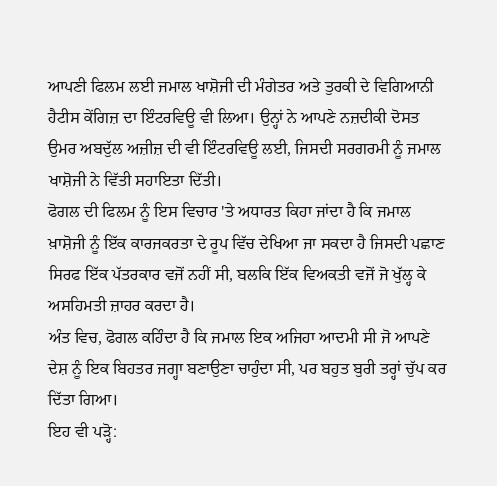ਆਪਣੀ ਫਿਲਮ ਲਈ ਜਮਾਲ ਖਾਸ਼ੋਜੀ ਦੀ ਮੰਗੇਤਰ ਅਤੇ ਤੁਰਕੀ ਦੇ ਵਿਗਿਆਨੀ ਹੈਟੀਸ ਕੇਂਗਿਜ਼ ਦਾ ਇੰਟਰਵਿਊ ਵੀ ਲਿਆ। ਉਨ੍ਹਾਂ ਨੇ ਆਪਣੇ ਨਜ਼ਦੀਕੀ ਦੋਸਤ ਉਮਰ ਅਬਦੁੱਲ ਅਜ਼ੀਜ਼ ਦੀ ਵੀ ਇੰਟਰਵਿਊ ਲਈ, ਜਿਸਦੀ ਸਰਗਰਮੀ ਨੂੰ ਜਮਾਲ ਖਾਸ਼ੋਜੀ ਨੇ ਵਿੱਤੀ ਸਹਾਇਤਾ ਦਿੱਤੀ।
ਫੋਗਲ ਦੀ ਫਿਲਮ ਨੂੰ ਇਸ ਵਿਚਾਰ 'ਤੇ ਅਧਾਰਤ ਕਿਹਾ ਜਾਂਦਾ ਹੈ ਕਿ ਜਮਾਲ ਖ਼ਾਸ਼ੋਜੀ ਨੂੰ ਇੱਕ ਕਾਰਜਕਰਤਾ ਦੇ ਰੂਪ ਵਿੱਚ ਦੇਖਿਆ ਜਾ ਸਕਦਾ ਹੈ ਜਿਸਦੀ ਪਛਾਣ ਸਿਰਫ ਇੱਕ ਪੱਤਰਕਾਰ ਵਜੋਂ ਨਹੀਂ ਸੀ, ਬਲਕਿ ਇੱਕ ਵਿਅਕਤੀ ਵਜੋਂ ਜੋ ਖੁੱਲ੍ਹ ਕੇ ਅਸਹਿਮਤੀ ਜ਼ਾਹਰ ਕਰਦਾ ਹੈ।
ਅੰਤ ਵਿਚ, ਫੋਗਲ ਕਹਿੰਦਾ ਹੈ ਕਿ ਜਮਾਲ ਇਕ ਅਜਿਹਾ ਆਦਮੀ ਸੀ ਜੋ ਆਪਣੇ ਦੇਸ਼ ਨੂੰ ਇਕ ਬਿਹਤਰ ਜਗ੍ਹਾ ਬਣਾਉਣਾ ਚਾਹੁੰਦਾ ਸੀ, ਪਰ ਬਹੁਤ ਬੁਰੀ ਤਰ੍ਹਾਂ ਚੁੱਪ ਕਰ ਦਿੱਤਾ ਗਿਆ।
ਇਹ ਵੀ ਪੜ੍ਹੋ: